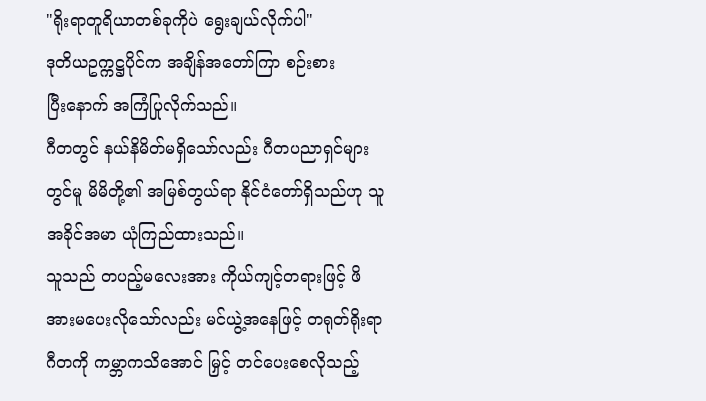"ရိုးရာတူရိယာတစ်ခုကိုပဲ ရွေးချယ်လိုက်ပါ"
ဒုတိယဥက္ကဋ္ဌပိုင်က အချိန်အတော်ကြာ စဉ်းစား
ပြီးနောက် အကြံပြုလိုက်သည်။
ဂီတတွင် နယ်နိမိတ်မရှိသော်လည်း ဂီတပညာရှင်များတွင်မူ မိမိတို့၏ အမြစ်တွယ်ရာ နိုင်ငံတော်ရှိသည်ဟု သူ အခိုင်အမာ ယုံကြည်ထားသည်။
သူသည် တပည့်မလေးအား ကိုယ်ကျင့်တရားဖြင့် ဖိအားမပေးလိုသော်လည်း မင်ယွဲ့အနေဖြင့် တရုတ်ရိုးရာဂီတကို ကမ္ဘာကသိအောင် မြှင့် တင်ပေးစေလိုသည့်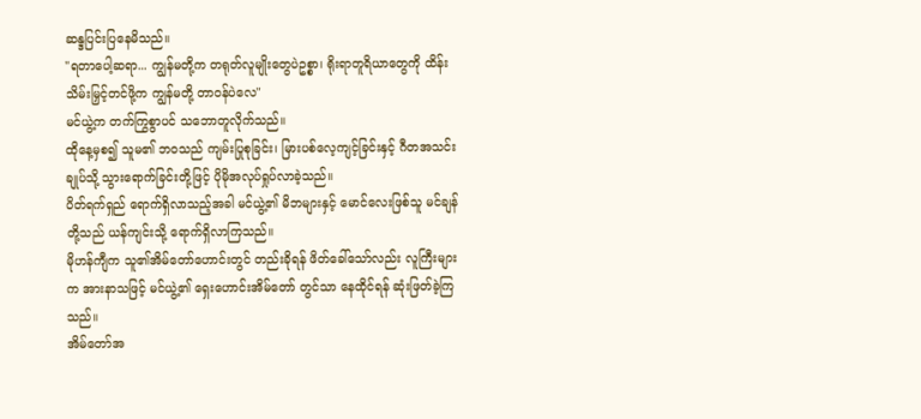ဆန္ဒပြင်းပြနေမိသည်။
"ရတာပေါ့ဆရာ... ကျွန်မတို့က တရုတ်လူမျိုးတွေပဲဥစ္စာ၊ ရိုးရာတူရိယာတွေကို ထိန်းသိမ်းမြှင့်တင်ဖို့က ကျွန်မတို့ တာဝန်ပဲလေ"
မင်ယွဲ့က တက်ကြွစွာပင် သဘောတူလိုက်သည်။
ထိုနေ့မှစ၍ သူမ၏ ဘဝသည် ကျမ်းပြုစုခြင်း၊ မြားပစ်လေ့ကျင့်ခြင်းနှင့် ဂီတအသင်းချုပ်သို့ သွားရောက်ခြင်းတို့ဖြင့် ပိုမိုအလုပ်ရှုပ်လာခဲ့သည်။
ပိတ်ရက်ရှည် ရောက်ရှိလာသည့်အခါ မင်ယွဲ့၏ မိဘများနှင့် မောင်လေးဖြစ်သူ မင်ချန်တို့သည် ယန်ကျင်းသို့ ရောက်ရှိလာကြသည်။
မိုဟန်ကျီက သူ၏အိမ်တော်ဟောင်းတွင် တည်းခိုရန် ဖိတ်ခေါ်သော်လည်း လူကြီးများက အားနာသဖြင့် မင်ယွဲ့၏ ရှေးဟောင်းအိမ်တော် တွင်သာ နေထိုင်ရန် ဆုံးဖြတ်ခဲ့ကြသည်။
အိမ်တော်အ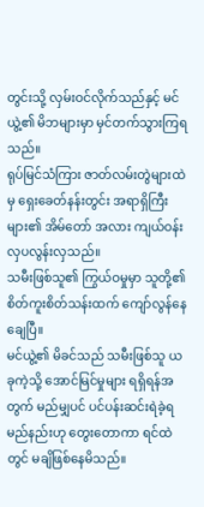တွင်းသို့ လှမ်းဝင်လိုက်သည်နှင့် မင်ယွဲ့၏ မိဘများမှာ မှင်တက်သွားကြရသည်။
ရုပ်မြင်သံကြား ဇာတ်လမ်းတွဲများထဲမှ ရှေးခေတ်နန်းတွင်း အရာရှိကြီးများ၏ အိမ်တော် အလား ကျယ်ဝန်းလှပလွန်းလှသည်။
သမီးဖြစ်သူ၏ ကြွယ်ဝမှုမှာ သူတို့၏ စိတ်ကူးစိတ်သန်းထက် ကျော်လွန်နေချေပြီ။
မင်ယွဲ့၏ မိခင်သည် သမီးဖြစ်သူ ယခုကဲ့သို့ အောင်မြင်မှုများ ရရှိရန်အတွက် မည်မျှပင် ပင်ပန်းဆင်းရဲခဲ့ရမည်နည်းဟု တွေးတောကာ ရင်ထဲတွင် မချိဖြစ်နေမိသည်။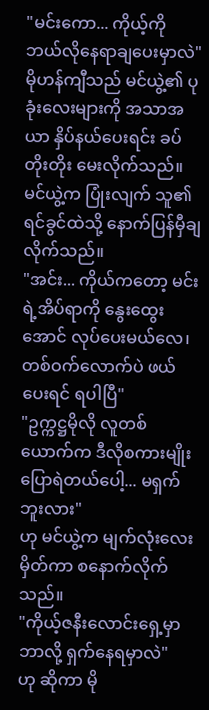"မင်းကော... ကိုယ့်ကို ဘယ်လိုနေရာချပေးမှာလဲ"
မိုဟန်ကျီသည် မင်ယွဲ့၏ ပုခုံးလေးများကို အသာအယာ နှိပ်နယ်ပေးရင်း ခပ်တိုးတိုး မေးလိုက်သည်။
မင်ယွဲ့က ပြုံးလျက် သူ၏ရင်ခွင်ထဲသို့ နောက်ပြန်မှီချလိုက်သည်။
"အင်း... ကိုယ်ကတော့ မင်းရဲ့အိပ်ရာကို နွေးထွေးအောင် လုပ်ပေးမယ်လေ၊ တစ်ဝက်လောက်ပဲ ဖယ်ပေးရင် ရပါပြီ"
"ဥက္ကဋ္ဌမိုလို လူတစ်ယောက်က ဒီလိုစကားမျိုး ပြောရဲတယ်ပေါ့... မရှက်ဘူးလား"
ဟု မင်ယွဲ့က မျက်လုံးလေးမှိတ်ကာ စနောက်လိုက်သည်။
"ကိုယ့်ဇနီးလောင်းရှေ့မှာ ဘာလို့ ရှက်နေရမှာလဲ"
ဟု ဆိုကာ မို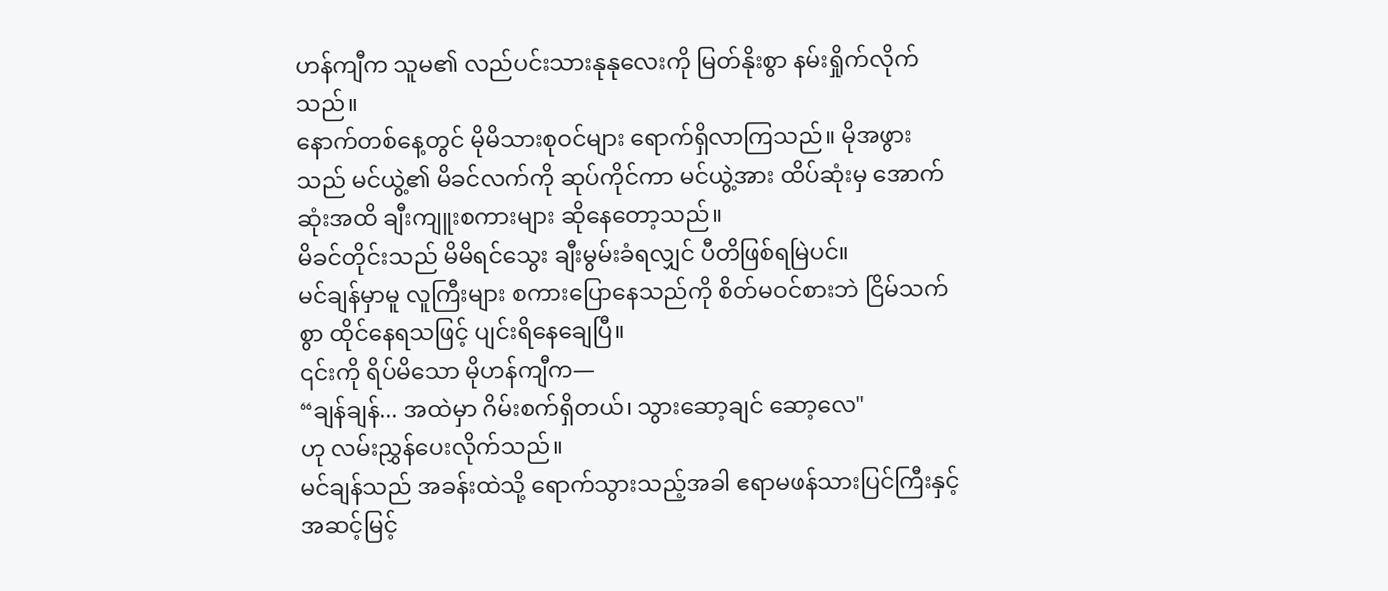ဟန်ကျီက သူမ၏ လည်ပင်းသားနုနုလေးကို မြတ်နိုးစွာ နမ်းရှိုက်လိုက်သည်။
နောက်တစ်နေ့တွင် မိုမိသားစုဝင်များ ရောက်ရှိလာကြသည်။ မိုအဖွားသည် မင်ယွဲ့၏ မိခင်လက်ကို ဆုပ်ကိုင်ကာ မင်ယွဲ့အား ထိပ်ဆုံးမှ အောက်ဆုံးအထိ ချီးကျူးစကားများ ဆိုနေတော့သည်။
မိခင်တိုင်းသည် မိမိရင်သွေး ချီးမွမ်းခံရလျှင် ပီတိဖြစ်ရမြဲပင်။
မင်ချန်မှာမူ လူကြီးများ စကားပြောနေသည်ကို စိတ်မဝင်စားဘဲ ငြိမ်သက်စွာ ထိုင်နေရသဖြင့် ပျင်းရိနေချေပြီ။
၎င်းကို ရိပ်မိသော မိုဟန်ကျီက—
“ချန်ချန်... အထဲမှာ ဂိမ်းစက်ရှိတယ်၊ သွားဆော့ချင် ဆော့လေ"
ဟု လမ်းညွှန်ပေးလိုက်သည်။
မင်ချန်သည် အခန်းထဲသို့ ရောက်သွားသည့်အခါ ဧရာမဖန်သားပြင်ကြီးနှင့် အဆင့်မြင့်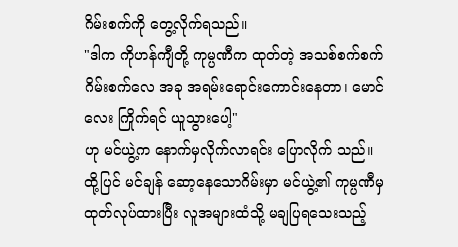ဂိမ်းစက်ကို တွေ့လိုက်ရသည်။
"ဒါက ကိုဟန်ကျီတို့ ကုမ္ပဏီက ထုတ်တဲ့ အသစ်စက်စက် ဂိမ်းစက်လေ အခု အရမ်းရောင်းကောင်းနေတာ၊ မောင်လေး ကြိုက်ရင် ယူသွားပေါ့"
ဟု မင်ယွဲ့က နောက်မှလိုက်လာရင်း ပြောလိုက် သည်။
ထို့ပြင် မင်ချန် ဆော့နေသောဂိမ်းမှာ မင်ယွဲ့၏ ကုမ္ပဏီမှ ထုတ်လုပ်ထားပြီး လူအများထံသို့ မချပြရသေးသည့်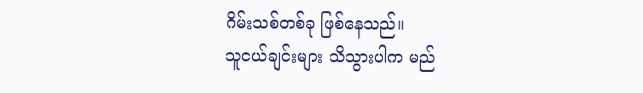ဂိမ်းသစ်တစ်ခု ဖြစ်နေသည်။
သူငယ်ချင်းများ သိသွားပါက မည်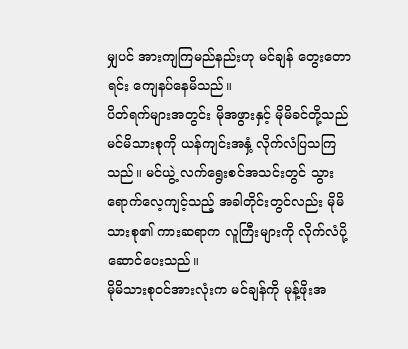မျှပင် အားကျကြမည်နည်းဟု မင်ချန် တွေးတောရင်း ကျေနပ်နေမိသည်။
ပိတ်ရက်များအတွင်း မိုအဖွားနှင့် မိုမိခင်တို့သည် မင်မိသားစုကို ယန်ကျင်းအနှံ့ လိုက်လံပြသကြသည်။ မင်ယွဲ့ လက်ရွေးစင်အသင်းတွင် သွားရောက်လေ့ကျင့်သည့် အခါတိုင်းတွင်လည်း မိုမိသားစု၏ ကားဆရာက လူကြီးများကို လိုက်လံပို့ဆောင်ပေးသည်။
မိုမိသားစုဝင်အားလုံးက မင်ချန်ကို မုန့်ဖိုးအ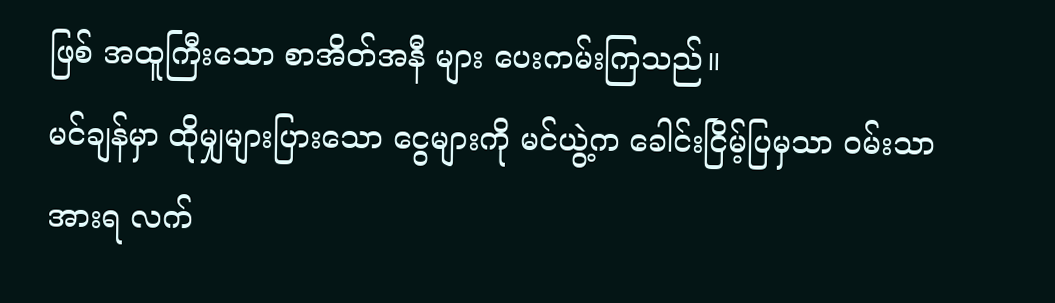ဖြစ် အထူကြီးသော စာအိတ်အနီ များ ပေးကမ်းကြသည်။
မင်ချန်မှာ ထိုမျှများပြားသော ငွေများကို မင်ယွဲ့က ခေါင်းငြိမ့်ပြမှသာ ဝမ်းသာအားရ လက်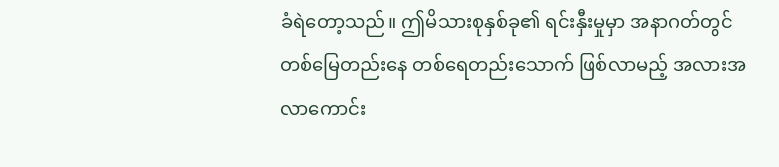ခံရဲတော့သည်။ ဤမိသားစုနှစ်ခု၏ ရင်းနှီးမှုမှာ အနာဂတ်တွင် တစ်မြေတည်းနေ တစ်ရေတည်းသောက် ဖြစ်လာမည့် အလားအလာကောင်း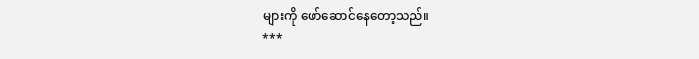များကို ဖော်ဆောင်နေတော့သည်။
***